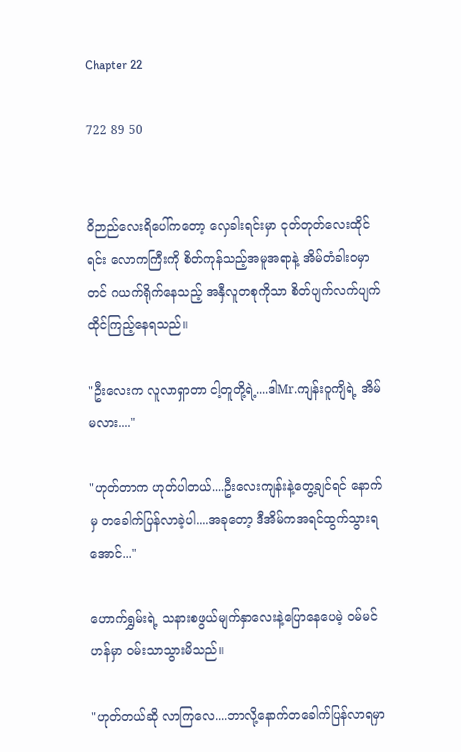Chapter 22

722 89 50


ဝိဉာည်လေးရိပေါ်ကတော့ လှေခါးရင်းမှာ ငုတ်တုတ်လေးထိုင်ရင်း လောကကြီးကို စိတ်ကုန်သည့်အမူအရာနဲ့ အိမ်တံခါးဝမှာတင် ဂယက်ရိုက်နေသည့် အနှီလူတစုကိုသာ စိတ်ပျက်လက်ပျက်ထိုင်ကြည့်နေရသည်။

"ဦးလေးက လူလာရှာတာ ငါ့တူတို့ရဲ့....ဒါMr.ကျန်းဝူကျိရဲ့ အိမ်မလား...."

"ဟုတ်တာက ဟုတ်ပါတယ်....ဦးလေးကျန်းနဲ့တွေ့ချင်ရင် နောက်မှ တခေါက်ပြန်လာခဲ့ပါ....အခုတော့ ဒီအိမ်ကအရင်ထွက်သွားရအောင်..."

ဟောက်ရွှမ်းရဲ့ သနားစဖွယ်မျက်နှာလေးနဲ့ပြောနေပေမဲ့ ဝမ်မင်ဟန်မှာ ဝမ်းသာသွားမိသည်။

"ဟုတ်တယ်ဆို လာကြလေ....ဘာလို့နောက်တခေါက်ပြန်လာရမှာ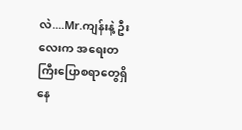လဲ....Mr.ကျန်းနဲ့ ဦးလေးက အရေးတကြီးပြောစရာတွေရှိနေ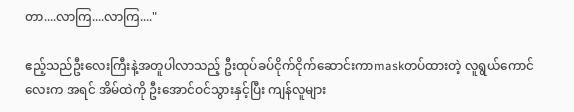တာ....လာကြ....လာကြ...."

ဧည့်သည်ဦးလေးကြီးနဲ့အတူပါလာသည့် ဦးထုပ်ခပ်ငိုက်ငိုက်ဆောင်းကာmaskတပ်ထားတဲ့ လူရွယ်ကောင်လေးက အရင် အိမ်ထဲကို ဦးအောင်ဝင်သွားနှင့်ပြီး ကျန်လူများ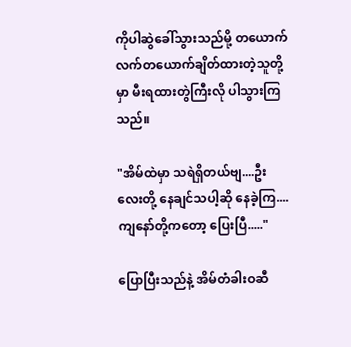ကိုပါဆွဲခေါ်သွားသည်မို့ တယောက်လက်တယောက်ချိတ်ထားတဲ့သူတို့မှာ မီးရထားတွဲကြီးလို ပါသွားကြသည်။

"အိမ်ထဲမှာ သရဲရှိတယ်ဗျ....ဦးလေးတို့ နေချင်သပါ့ဆို နေခဲ့ကြ....ကျနော်တို့ကတော့ ပြေးပြီ....."

ပြောပြီးသည်နဲ့ အိမ်တံခါးဝဆီ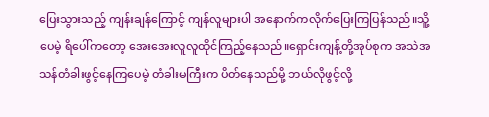ပြေးသွားသည့် ကျန်းချန်ကြောင့် ကျန်လူများပါ အနောက်ကလိုက်ပြေးကြပြန်သည်။သိူ့ပေမဲ့ ရိပေါ်ကတော့ အေးအေးလူလူထိုင်ကြည့်နေသည်။ရှောင်းကျန့်တို့အုပ်စုက အသဲအသန်တံခါးဖွင့်နေကြပေမဲ့ တံခါးမကြီးက ပိတ်နေသည်မို့ ဘယ်လိုဖွင့်လို့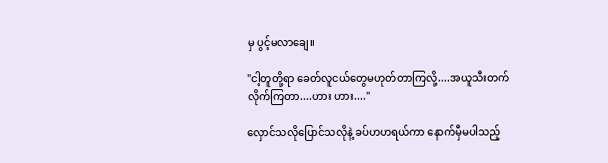မှ ပွင့်မလာချေ။

"ငါ့တူတို့ရာ ခေတ်လူငယ်တွေမဟုတ်တာကြလို့....အယူသီးတက်လိုက်ကြတာ....ဟား ဟား...."

လှောင်သလိုပြောင်သလိုနဲ့ ခပ်ဟဟရယ်ကာ နောက်မှီမပါသည့်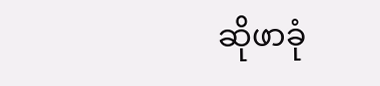ဆိုဖာခုံ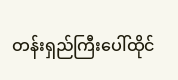တန်းရှည်ကြီးပေါ်ထိုင်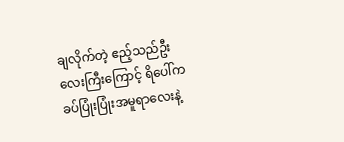ချလိုက်တဲ့ ဧည့်သည်ဦးလေးကြီးကြောင့် ရိပေါ်က ခပ်ပြုံးပြုံးအမူရာလေးနဲ့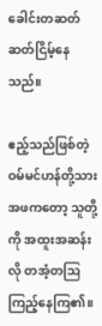ခေါင်းတဆတ်ဆတ်ငြိမ့်နေသည်။

ဧည့်သည်ဖြစ်တဲ့ ဝမ်မင်ဟန်တို့သားအဖကတော့ သူတို့ကို အထူးအဆန်းလို တအံ့တဩကြည့်နေကြ၏။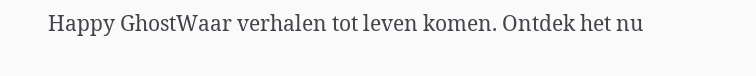Happy GhostWaar verhalen tot leven komen. Ontdek het nu